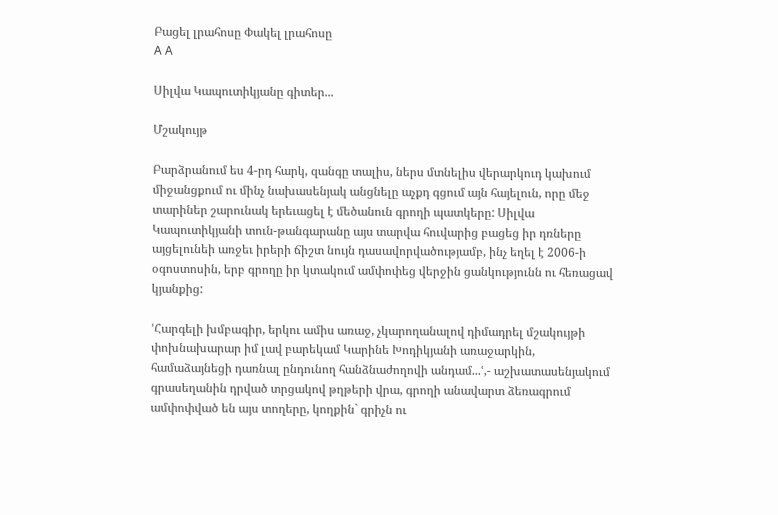Բացել լրահոսը Փակել լրահոսը
A A

Սիլվա Կապուտիկյանը գիտեր...

Մշակույթ

Բարձրանում ես 4-րդ հարկ, զանգը տալիս, ներս մտնելիս վերարկուդ կախում միջանցքում ու մինչ նախասենյակ անցնելը աչքդ գցում այն հայելուն, որը մեջ տարիներ շարունակ երեւացել է մեծանուն գրողի պատկերը: Սիլվա Կապուտիկյանի տուն-թանգարանը այս տարվա հուվարից բացեց իր դռները այցելունեի առջեւ իրերի ճիշտ նույն դասավորվածությամբ, ինչ եղել է 2006-ի օգոստոսին, երբ գրողը իր կտակում ամփոփեց վերջին ցանկությունն ու հեռացավ կյանքից:

՚Հարգելի խմբագիր, երկու ամիս առաջ, չկարողանալով դիմադրել մշակույթի փոխնախարար իմ լավ բարեկամ Կարինե Խոդիկյանի առաջարկին, համաձայնեցի դառնալ ընդունող հանձնաժողովի անդամ...ՙ,- աշխատասենյակում գրասեղանին դրված տրցակով թղթերի վրա, գրողի անավարտ ձեռագրում ամփոփված են այս տողերը, կողքին` գրիչն ու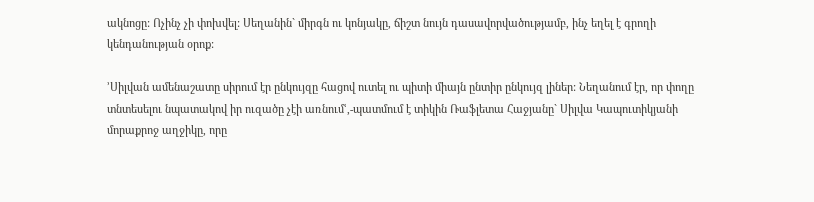ակնոցը: Ոչինչ չի փոխվել: Սեղանին` միրգն ու կոնյակը, ճիշտ նույն դասավորվածությամբ, ինչ եղել է գրողի կենդանության օրոք:

՚Սիլվան ամենաշատը սիրում էր ընկույզը հացով ուտել ու պիտի միայն ընտիր ընկույզ լիներ: Նեղանում էր, որ փողը տնտեսելու նպատակով իր ուզածը չէի առնումՙ,-պատմում է տիկին Ռաֆլետա Հաջյանը` Սիլվա Կապուտիկյանի մորաքրոջ աղջիկը, որը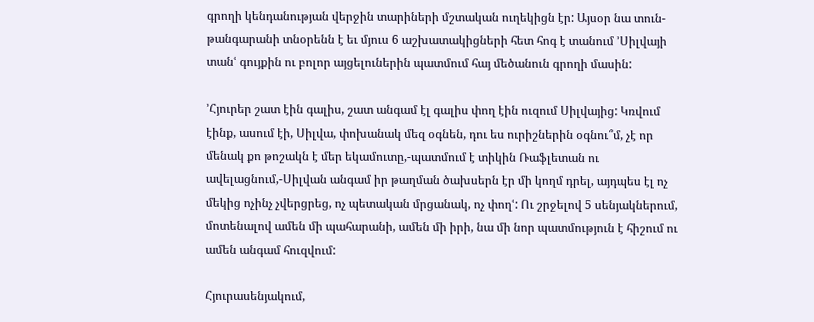գրողի կենդանության վերջին տարիների մշտական ուղեկիցն էր: Այսօր նա տուն-թանգարանի տնօրենն է եւ մյուս 6 աշխատակիցների հետ հոգ է տանում ՚Սիլվայի տանՙ գույքին ու բոլոր այցելուներին պատմում հայ մեծանուն գրողի մասին:

՚Հյուրեր շատ էին գալիս, շատ անգամ էլ գալիս փող էին ուզում Սիլվայից: Կռվում էինք, ասում էի, Սիլվա, փոխանակ մեզ օգնեն, դու ես ուրիշներին օգնու՞մ, չէ որ մենակ քո թոշակն է մեր եկամուտը,-պատմում է տիկին Ռաֆլետան ու ավելացնում,-Սիլվան անգամ իր թաղման ծախսերն էր մի կողմ դրել, այդպես էլ ոչ մեկից ոչինչ չվերցրեց, ոչ պետական մրցանակ, ոչ փողՙ: Ու շրջելով 5 սենյակներում, մոտենալով ամեն մի պահարանի, ամեն մի իրի, նա մի նոր պատմություն է հիշում ու ամեն անգամ հուզվում:

Հյուրասենյակում,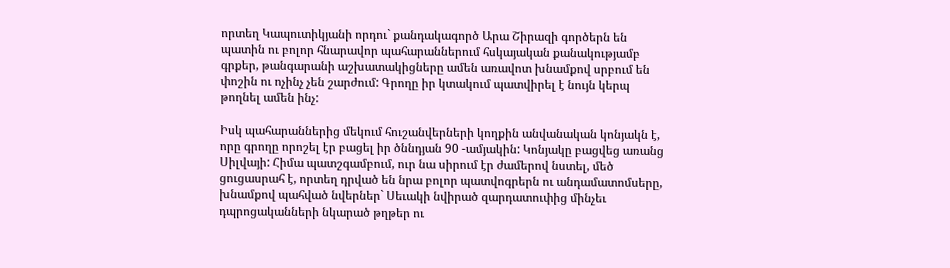որտեղ Կապուտիկյանի որդու` քանդակագործ Արա Շիրազի գործերն են պատին ու բոլոր հնարավոր պահարաններում հսկայական քանակությամբ գրքեր, թանգարանի աշխատակիցները ամեն առավոտ խնամքով սրբում են փոշին ու ոչինչ չեն շարժում: Գրողը իր կտակում պատվիրել է նույն կերպ թողնել ամեն ինչ:

Իսկ պահարաններից մեկում հուշանվերների կողքին անվանական կոնյակն է, որը գրողը որոշել էր բացել իր ծննդյան 90 -ամյակին: Կոնյակը բացվեց առանց Սիլվայի: Հիմա պատշգամբում, ուր նա սիրում էր ժամերով նստել, մեծ ցուցասրահ է, որտեղ դրված են նրա բոլոր պատվոգրերն ու անդամատոմսերը, խնամքով պահված նվերներ` Սեւակի նվիրած զարդատուփից մինչեւ դպրոցականների նկարած թղթեր ու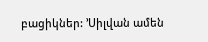բացիկներ: ՚Սիլվան ամեն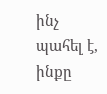ինչ պահել է, ինքը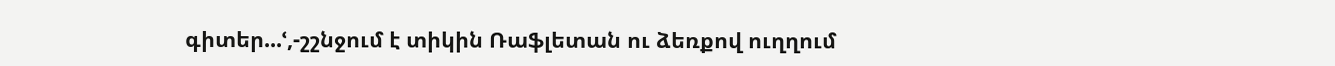գիտեր...ՙ,-շշնջում է տիկին Ռաֆլետան ու ձեռքով ուղղում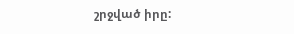շրջված իրը: